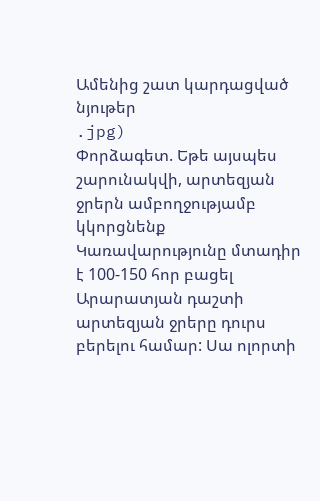Ամենից շատ կարդացված նյութեր
.jpg)
Փորձագետ. Եթե այսպես շարունակվի, արտեզյան ջրերն ամբողջությամբ կկորցնենք
Կառավարությունը մտադիր է 100-150 հոր բացել Արարատյան դաշտի արտեզյան ջրերը դուրս բերելու համար: Սա ոլորտի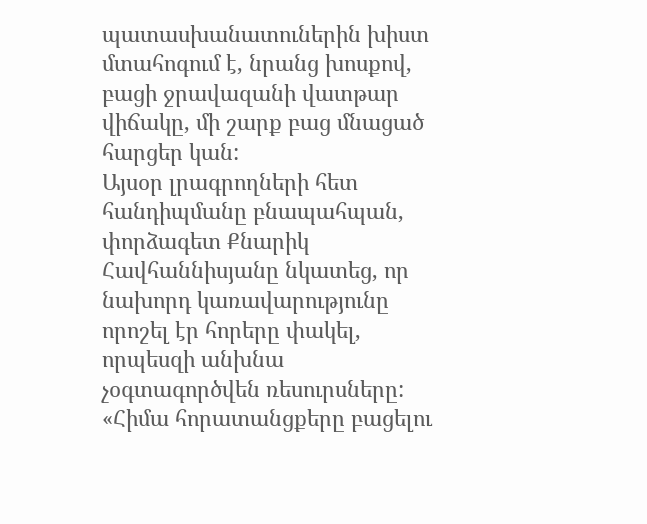պատասխանատուներին խիստ մտահոգում է, նրանց խոսքով, բացի ջրավազանի վատթար վիճակը, մի շարք բաց մնացած հարցեր կան:
Այսօր լրագրողների հետ հանդիպմանը բնապահպան, փորձագետ Քնարիկ Հավհաննիսյանը նկատեց, որ նախորդ կառավարությունը որոշել էր հորերը փակել, որպեսզի անխնա չօգտագործվեն ռեսուրսները:
«Հիմա հորատանցքերը բացելու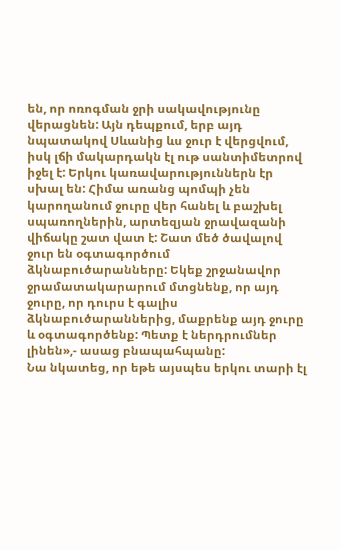են, որ ոռոգման ջրի սակավությունը վերացնեն: Այն դեպքում, երբ այդ նպատակով Սևանից ևս ջուր է վերցվում, իսկ լճի մակարդակն էլ ութ սանտիմետրով իջել է: Երկու կառավարություններն էր սխալ են: Հիմա առանց պոմպի չեն կարողանում ջուրը վեր հանել և բաշխել սպառողներին, արտեզյան ջրավազանի վիճակը շատ վատ է: Շատ մեծ ծավալով ջուր են օգտագործում ձկնաբուծարանները: Եկեք շրջանավոր ջրամատակարարում մտցնենք, որ այդ ջուրը, որ դուրս է գալիս ձկնաբուծարաններից, մաքրենք այդ ջուրը և օգտագործենք: Պետք է ներդրումներ լինեն»,- ասաց բնապահպանը:
Նա նկատեց, որ եթե այսպես երկու տարի էլ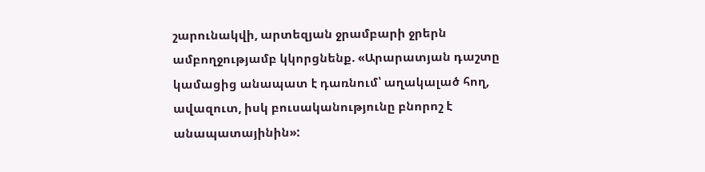շարունակվի, արտեզյան ջրամբարի ջրերն ամբողջությամբ կկորցնենք. «Արարատյան դաշտը կամացից անապատ է դառնում՝ աղակալած հող, ավազուտ, իսկ բուսականությունը բնորոշ է անապատայինին»: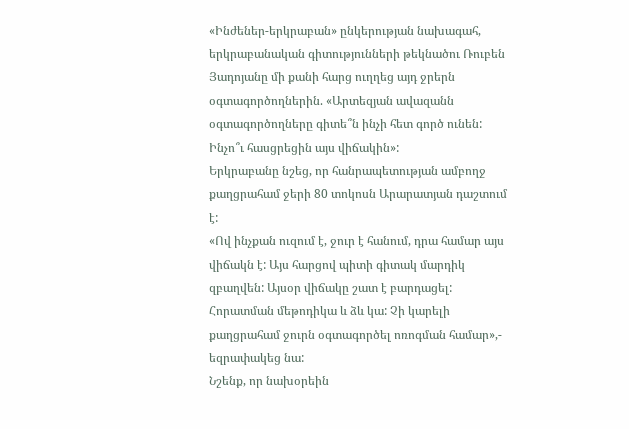«Ինժեներ-երկրաբան» ընկերության նախագահ, երկրաբանական գիտությունների թեկնածու Ռուբեն Յադոյանը մի քանի հարց ուղղեց այդ ջրերն օգտագործողներին. «Արտեզյան ավազանն օգտագործողները գիտե՞ն ինչի հետ գործ ունեն: Ինչո՞ւ հասցրեցին այս վիճակին»:
Երկրաբանը նշեց, որ հանրապետության ամբողջ քաղցրահամ ջերի 80 տոկոսն Արարատյան դաշտում է:
«Ով ինչքան ուզում է, ջուր է հանում, դրա համար այս վիճակն է: Այս հարցով պիտի գիտակ մարդիկ զբաղվեն: Այսօր վիճակը շատ է բարդացել: Հորատման մեթոդիկա և ձև կա: Չի կարելի քաղցրահամ ջուրն օգտագործել ոռոգման համար»,- եզրափակեց նա:
Նշենք, որ նախօրեին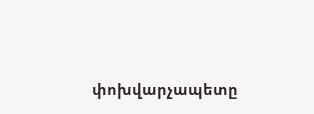փոխվարչապետը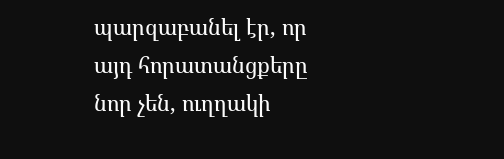պարզաբանել էր, որ այդ հորատանցքերը նոր չեն, ուղղակի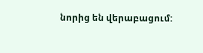նորից են վերաբացում: